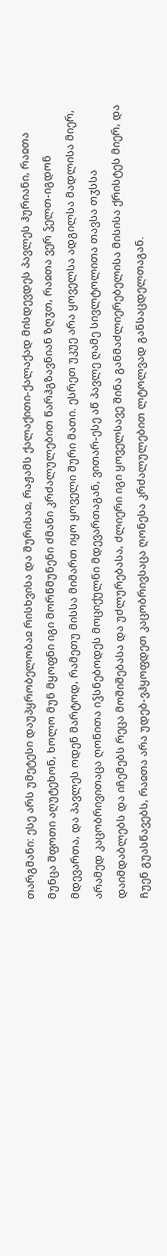თარგმანი: ესე არს უმეტესი დაუპყრობელობაჲ რისხვისა და შურისაჲ, რაჟამს ქალაქითი-ქალაქად მისდევდეს პავლეს ჰურიანი, რაჲთა მუნცა შფოთი აღუტეხონ, ხოლო მუნ მყოფნი იგი მორწმუნენი ძმანი კრძალულებით წარჰგზავნიან ზღჳთ, რაჲთა ვერ ჴელთ-იგდონ მდევართა, და პავლეს ოდენ მარტოდ, რამეთუ მისსა მიმართ იყო ყოველი შური მათი. ესრეთ უკუე არა ყოველსა ადგილსა მადლისა მიერ, არამედ კაცობრივითაცა ღონითა იჴსნებოდეს მოციქულნი მდევართაგან, ვითარ-ესე აწ პავლე ღამე სივლტოლითა თავსა თჳსსა დაიმდაბლებს და იჩემებს რეცა მოშიშებასა და უძლურებასა, ძლიერი იგი ყოველსავე შინა განმაძლიერებელისა მისისა ქრისტეს მიერ, და ჩუენ გუასწავებს, რაჲთა არა უდებ-ვჰყოფდეთ კაცობრივსაცა ღონესა კრძალულებით ლტოლვად განსაცდელთაგან.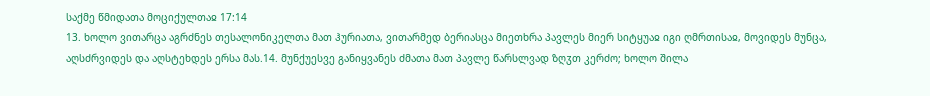საქმე წმიდათა მოციქულთაჲ 17:14
13. ხოლო ვითარცა აგრძნეს თესალონიკელთა მათ ჰურიათა, ვითარმედ ბერიასცა მიეთხრა პავლეს მიერ სიტყუაჲ იგი ღმრთისაჲ, მოვიდეს მუნცა, აღსძრვიდეს და აღსტეხდეს ერსა მას.14. მუნქუესვე განიყვანეს ძმათა მათ პავლე წარსლვად ზღჳთ კერძო; ხოლო შილა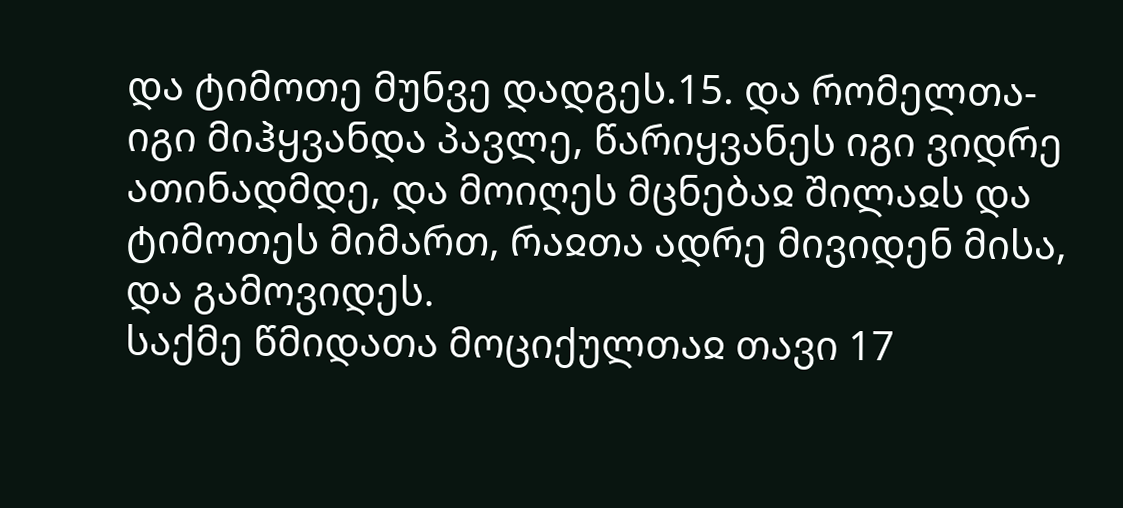და ტიმოთე მუნვე დადგეს.15. და რომელთა-იგი მიჰყვანდა პავლე, წარიყვანეს იგი ვიდრე ათინადმდე, და მოიღეს მცნებაჲ შილაჲს და ტიმოთეს მიმართ, რაჲთა ადრე მივიდენ მისა, და გამოვიდეს.
საქმე წმიდათა მოციქულთაჲ თავი 17